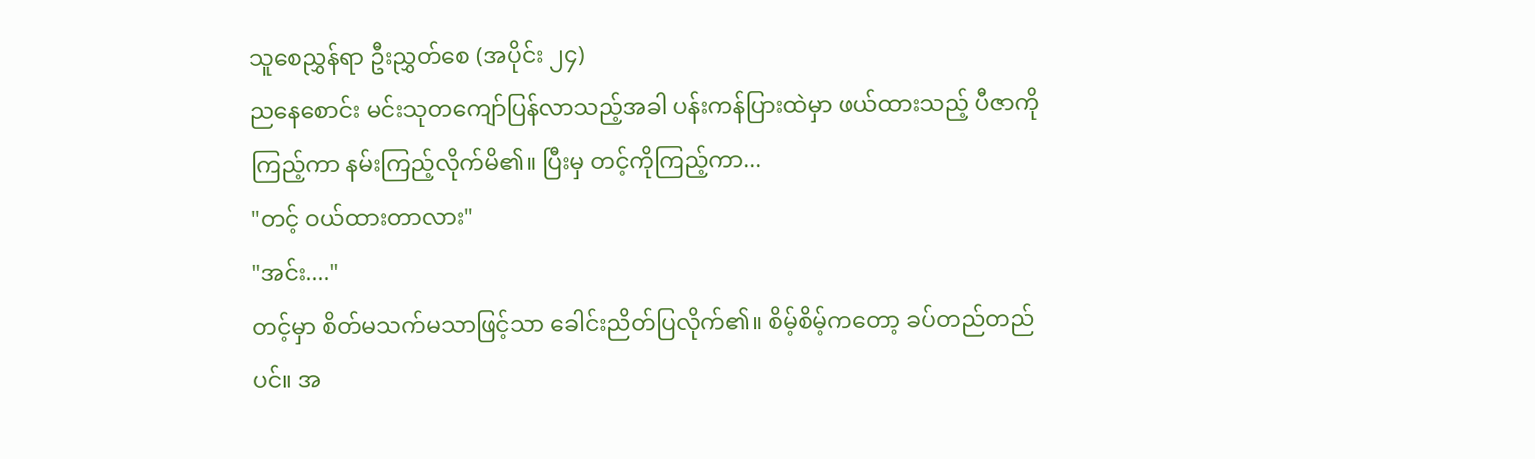သူစေညွှန်ရာ ဦးညွှတ်စေ (အပိုင်း ၂၄)
ညနေစောင်း မင်းသုတကျော်ပြန်လာသည့်အခါ ပန်းကန်ပြားထဲမှာ ဖယ်ထားသည့် ပီဇာကိုကြည့်ကာ နမ်းကြည့်လိုက်မိ၏။ ပြီးမှ တင့်ကိုကြည့်ကာ...
"တင့် ဝယ်ထားတာလား"
"အင်း...."
တင့်မှာ စိတ်မသက်မသာဖြင့်သာ ခေါင်းညိတ်ပြလိုက်၏။ စိမ့်စိမ့်ကတော့ ခပ်တည်တည်ပင်။ အ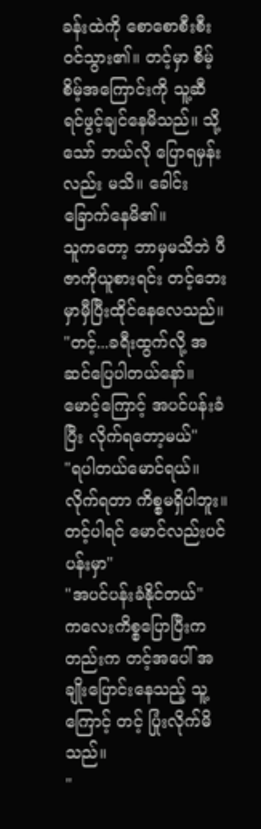ခန်းထဲကို စောစောစီးစီး ဝင်သွား၏။ တင့်မှာ စိမ့်စိမ့်အကြောင်းကို သူ့ဆီ ရင်ဖွင့်ချင်နေမိသည်။ သို့သော် ဘယ်လို ပြောရမှန်းလည်း မသိ။ ခေါင်းခြောက်နေမိ၏။
သူကတော့ ဘာမှမသိဘဲ ပီဇာကိုယူစားရင်း တင့်ဘေးမှာမှီပြီးထိုင်နေလေသည်။
"တင့်...ခရီးထွက်လို့ အဆင်ပြေပါတယ်နော်။ မောင့်ကြောင့် အပင်ပန်းခံပြီး လိုက်ရတော့မယ်"
"ရပါတယ်မောင်ရယ်။ လိုက်ရတာ ကိစ္စမရှိပါဘူး။ တင့်ပါရင် မောင်လည်းပင်ပန်းမှာ"
"အပင်ပန်းခံနိုင်တယ်"
ကလေးကိစ္စပြောပြီးကတည်းက တင့်အပေါ် အချိုးပြောင်းနေသည့် သူ့ကြောင့် တင့် ပြုံးလိုက်မိသည်။
"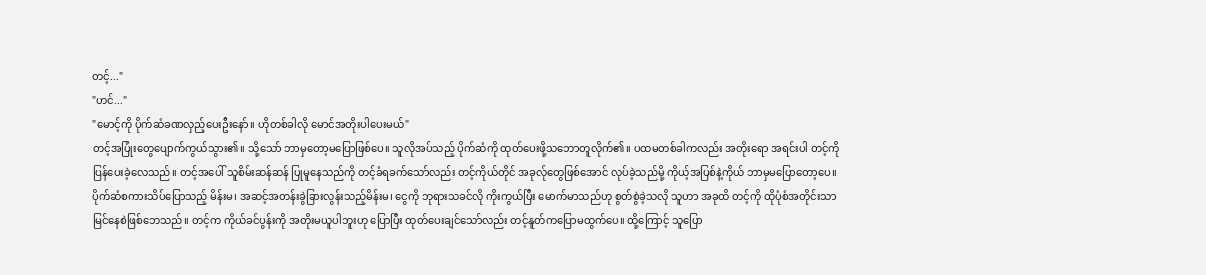တင့်..."
"ဟင်..."
"မောင့်ကို ပိုက်ဆံခဏလှည့်ပေးဦးနော်။ ဟိုတစ်ခါလို မောင်အတိုးပါပေးမယ်"
တင့်အပြုံးတွေပျောက်ကွယ်သွား၏။ သို့သော် ဘာမှတော့မပြောဖြစ်ပေ။ သူလိုအပ်သည့် ပိုက်ဆံကို ထုတ်ပေးဖို့သဘောတူလိုက်၏။ ပထမတစ်ခါကလည်း အတိုးရော အရင်းပါ တင့်ကိုပြန်ပေးခဲ့လေသည်။ တင့်အပေါ် သူစိမ်းဆန်ဆန် ပြုမူနေသည်ကို တင့်ခံရခက်သော်လည်း တင့်ကိုယ်တိုင် အခုလ်ုတွေဖြစ်အောင် လုပ်ခဲ့သည်မို့ ကိုယ့်အပြစ်နဲ့ကိုယ် ဘာမှမပြောတော့ပေ။
ပိုက်ဆံစကားသိပ်ပြောသည့် မိန်းမ၊ အဆင့်အတန်းခွဲခြားလွန်းသည့်မိန်းမ၊ ငွေကို ဘုရားသခင်လို ကိုးကွယ်ပြီး မောက်မာသည်ဟု စွတ်စွဲခဲ့သလို သူဟာ အခုထိ တင့်ကို ထိုပုံစံအတိုင်းသာ မြင်နေစဲဖြစ်ဘေသည်။ တင့်က ကိုယ်ခင်ပွန်းကို အတိုးမယူပါဘူးဟု ပြောပြီး ထုတ်ပေးချင်သော်လည်း တင့်နူတ်ကပြောမထွက်ပေ။ ထို့ကြောင့် သူပြော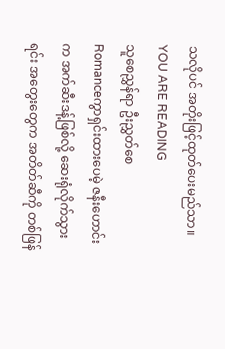သလိုပင် အတိုးဖြင့်ထုတ်ပေးမည်သာ။
YOU ARE READING
သူစေညွှန်ရာ ဦးညွှတ်စေ
Romanceကွာရှင်းထားပေမဲ့ ဇနီးဟောင်းက အက်ဆီးဒန့်ဖြစ်လို့ ဆေးရုံလိုက်သွားရင်း အတွေးတွေက အတိတ်ဆီကို တစ်ဖြန်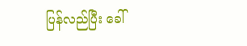ပြန်လည်ပြီး ခေါ်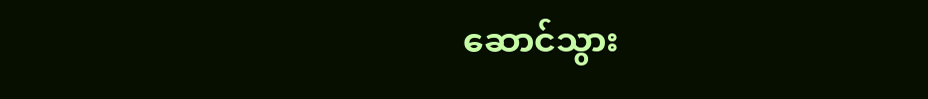ဆောင်သွား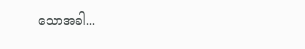သောအခါ...